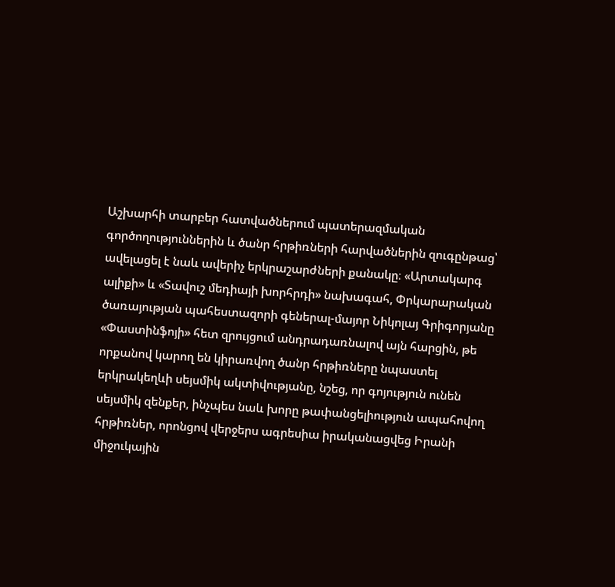Աշխարհի տարբեր հատվածներում պատերազմական գործողություններին և ծանր հրթիռների հարվածներին զուգընթաց՝ ավելացել է նաև ավերիչ երկրաշարժների քանակը։ «Արտակարգ ալիքի» և «Տավուշ մեդիայի խորհրդի» նախագահ, Փրկարարական ծառայության պահեստազորի գեներալ-մայոր Նիկոլայ Գրիգորյանը «Փաստինֆոյի» հետ զրույցում անդրադառնալով այն հարցին, թե որքանով կարող են կիրառվող ծանր հրթիռները նպաստել երկրակեղևի սեյսմիկ ակտիվությանը, նշեց, որ գոյություն ունեն սեյսմիկ զենքեր, ինչպես նաև խորը թափանցելիություն ապահովող հրթիռներ, որոնցով վերջերս ագրեսիա իրականացվեց Իրանի միջուկային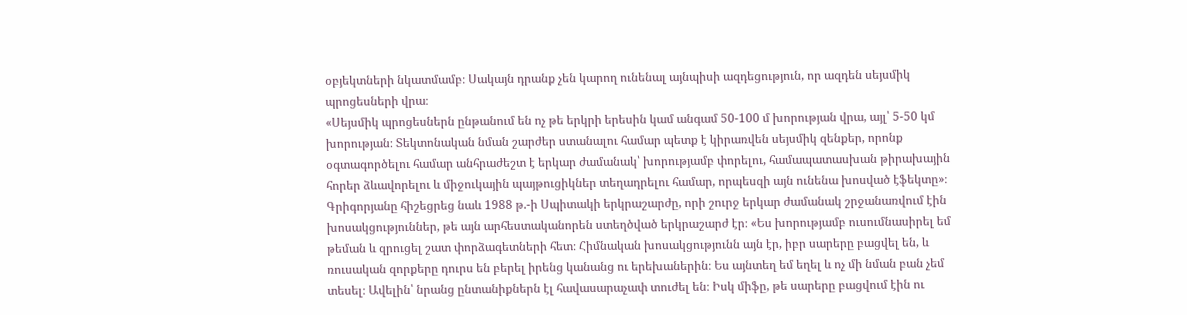օբյեկտների նկատմամբ։ Սակայն դրանք չեն կարող ունենալ այնպիսի ազդեցություն, որ ազդեն սեյսմիկ պրոցեսների վրա։
«Սեյսմիկ պրոցեսներն ընթանում են ոչ թե երկրի երեսին կամ անգամ 50-100 մ խորության վրա, այլ՝ 5-50 կմ խորության։ Տեկտոնական նման շարժեր ստանալու համար պետք է կիրառվեն սեյսմիկ զենքեր, որոնք օգտագործելու համար անհրաժեշտ է երկար ժամանակ՝ խորությամբ փորելու, համապատասխան թիրախային հորեր ձևավորելու և միջուկային պայթուցիկներ տեղադրելու համար, որպեսզի այն ունենա խոսված էֆեկտը»։
Գրիգորյանը հիշեցրեց նաև 1988 թ.-ի Սպիտակի երկրաշարժը, որի շուրջ երկար ժամանակ շրջանառվում էին խոսակցություններ, թե այն արհեստականորեն ստեղծված երկրաշարժ էր։ «Ես խորությամբ ուսումնասիրել եմ թեման և զրուցել շատ փորձագետների հետ։ Հիմնական խոսակցությունն այն էր, իբր սարերը բացվել են, և ռուսական զորքերը դուրս են բերել իրենց կանանց ու երեխաներին։ Ես այնտեղ եմ եղել և ոչ մի նման բան չեմ տեսել։ Ավելին՝ նրանց ընտանիքներն էլ հավասարաչափ տուժել են։ Իսկ միֆը, թե սարերը բացվում էին ու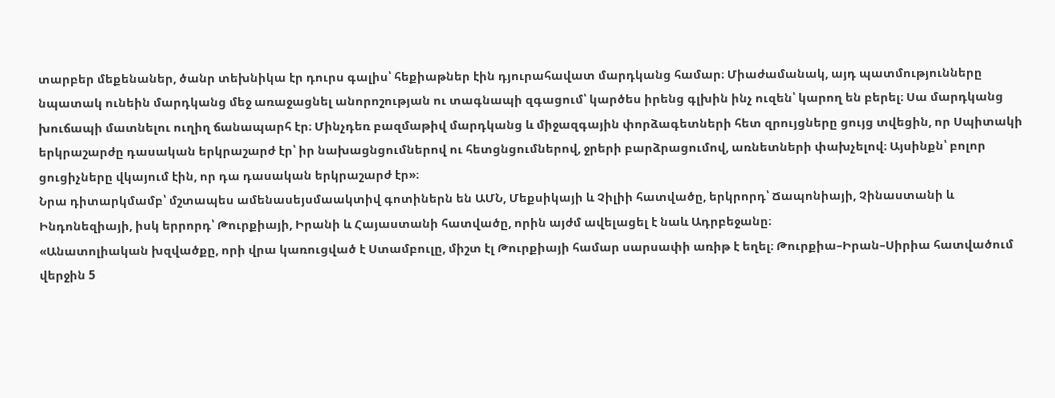տարբեր մեքենաներ, ծանր տեխնիկա էր դուրս գալիս՝ հեքիաթներ էին դյուրահավատ մարդկանց համար։ Միաժամանակ, այդ պատմությունները նպատակ ունեին մարդկանց մեջ առաջացնել անորոշության ու տագնապի զգացում՝ կարծես իրենց գլխին ինչ ուզեն՝ կարող են բերել։ Սա մարդկանց խուճապի մատնելու ուղիղ ճանապարհ էր։ Մինչդեռ բազմաթիվ մարդկանց և միջազգային փորձագետների հետ զրույցները ցույց տվեցին, որ Սպիտակի երկրաշարժը դասական երկրաշարժ էր՝ իր նախացնցումներով ու հետցնցումներով, ջրերի բարձրացումով, առնետների փախչելով։ Այսինքն՝ բոլոր ցուցիչները վկայում էին, որ դա դասական երկրաշարժ էր»։
Նրա դիտարկմամբ՝ մշտապես ամենասեյսմաակտիվ գոտիներն են ԱՄՆ, Մեքսիկայի և Չիլիի հատվածը, երկրորդ՝ Ճապոնիայի, Չինաստանի և Ինդոնեզիայի, իսկ երրորդ՝ Թուրքիայի, Իրանի և Հայաստանի հատվածը, որին այժմ ավելացել է նաև Ադրբեջանը։
«Անատոլիական խզվածքը, որի վրա կառուցված է Ստամբուլը, միշտ էլ Թուրքիայի համար սարսափի առիթ է եղել։ Թուրքիա–Իրան–Սիրիա հատվածում վերջին 5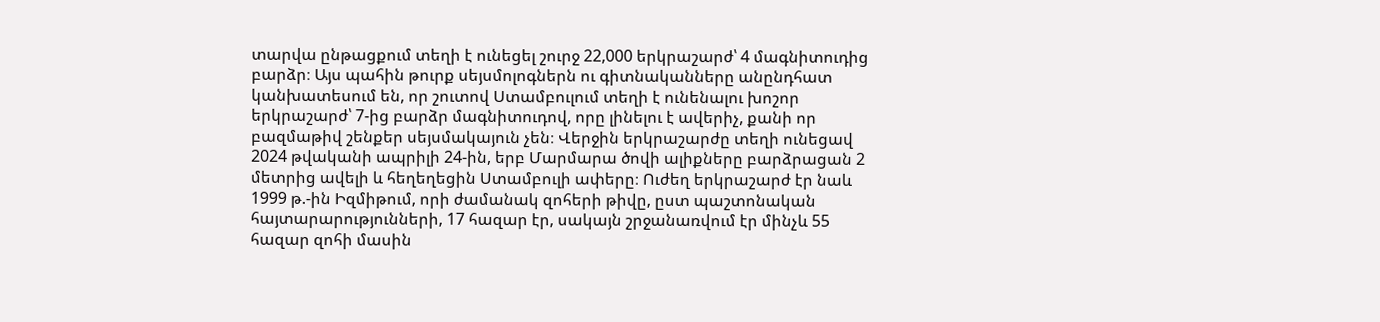տարվա ընթացքում տեղի է ունեցել շուրջ 22,000 երկրաշարժ՝ 4 մագնիտուդից բարձր։ Այս պահին թուրք սեյսմոլոգներն ու գիտնականները անընդհատ կանխատեսում են, որ շուտով Ստամբուլում տեղի է ունենալու խոշոր երկրաշարժ՝ 7-ից բարձր մագնիտուդով, որը լինելու է ավերիչ, քանի որ բազմաթիվ շենքեր սեյսմակայուն չեն։ Վերջին երկրաշարժը տեղի ունեցավ 2024 թվականի ապրիլի 24-ին, երբ Մարմարա ծովի ալիքները բարձրացան 2 մետրից ավելի և հեղեղեցին Ստամբուլի ափերը։ Ուժեղ երկրաշարժ էր նաև 1999 թ.-ին Իզմիթում, որի ժամանակ զոհերի թիվը, ըստ պաշտոնական հայտարարությունների, 17 հազար էր, սակայն շրջանառվում էր մինչև 55 հազար զոհի մասին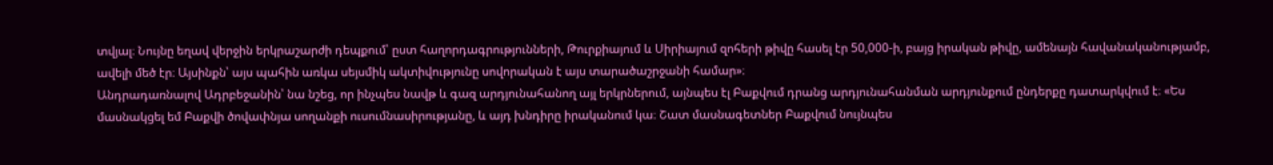տվյալ։ Նույնը եղավ վերջին երկրաշարժի դեպքում՝ ըստ հաղորդագրությունների, Թուրքիայում և Սիրիայում զոհերի թիվը հասել էր 50,000-ի, բայց իրական թիվը, ամենայն հավանականությամբ, ավելի մեծ էր։ Այսինքն՝ այս պահին առկա սեյսմիկ ակտիվությունը սովորական է այս տարածաշրջանի համար»։
Անդրադառնալով Ադրբեջանին՝ նա նշեց, որ ինչպես նավթ և գազ արդյունահանող այլ երկրներում, այնպես էլ Բաքվում դրանց արդյունահանման արդյունքում ընդերքը դատարկվում է։ «Ես մասնակցել եմ Բաքվի ծովափնյա սողանքի ուսումնասիրությանը, և այդ խնդիրը իրականում կա։ Շատ մասնագետներ Բաքվում նույնպես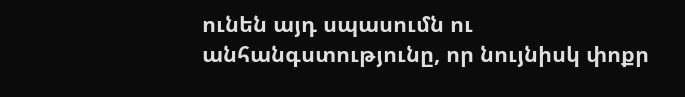ունեն այդ սպասումն ու անհանգստությունը, որ նույնիսկ փոքր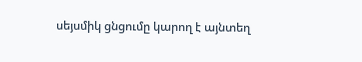սեյսմիկ ցնցումը կարող է այնտեղ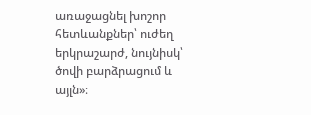առաջացնել խոշոր հետևանքներ՝ ուժեղ երկրաշարժ, նույնիսկ՝ ծովի բարձրացում և այլն»։